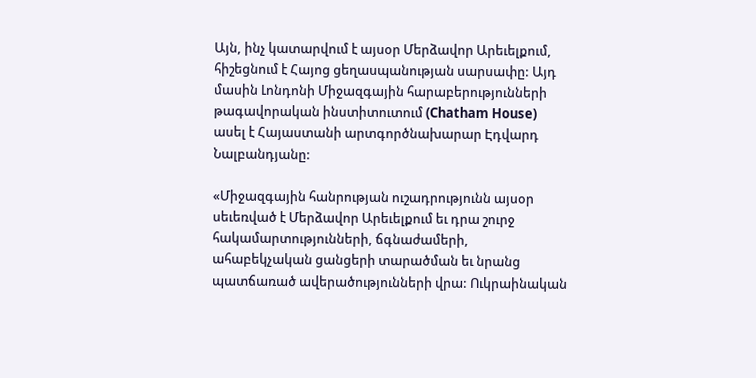Այն, ինչ կատարվում է այսօր Մերձավոր Արեւելքում, հիշեցնում է Հայոց ցեղասպանության սարսափը: Այդ մասին Լոնդոնի Միջազգային հարաբերությունների թագավորական ինստիտուտում (Chatham House) ասել է Հայաստանի արտգործնախարար Էդվարդ Նալբանդյանը:

«Միջազգային հանրության ուշադրությունն այսօր սեւեռված է Մերձավոր Արեւելքում եւ դրա շուրջ հակամարտությունների, ճգնաժամերի, ահաբեկչական ցանցերի տարածման եւ նրանց պատճառած ավերածությունների վրա: Ուկրաինական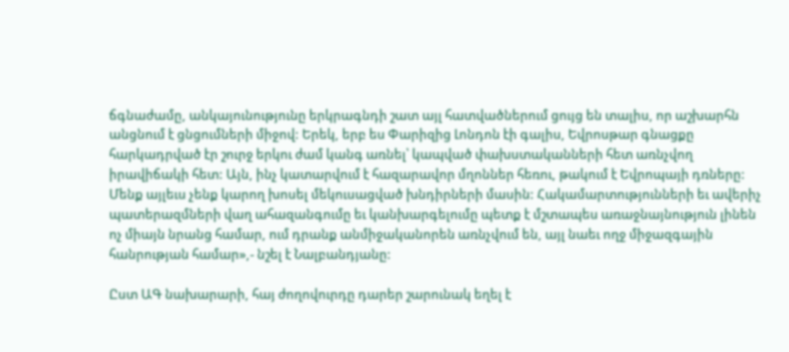ճգնաժամը, անկայունությունը երկրագնդի շատ այլ հատվածներում ցույց են տալիս, որ աշխարհն անցնում է ցնցումների միջով: Երեկ, երբ ես Փարիզից Լոնդոն էի գալիս, Եվրոսթար գնացքը հարկադրված էր շուրջ երկու ժամ կանգ առնել՝ կապված փախստականների հետ առնչվող իրավիճակի հետ: Այն, ինչ կատարվում է հազարավոր մղոններ հեռու, թակում է Եվրոպայի դռները: Մենք այլեւս չենք կարող խոսել մեկուսացված խնդիրների մասին: Հակամարտությունների եւ ավերիչ պատերազմների վաղ ահազանգումը եւ կանխարգելումը պետք է մշտապես առաջնայնություն լինեն ոչ միայն նրանց համար, ում դրանք անմիջականորեն առնչվում են, այլ նաեւ ողջ միջազգային հանրության համար»,- նշել է Նալբանդյանը:

Ըստ ԱԳ նախարարի, հայ ժողովուրդը դարեր շարունակ եղել է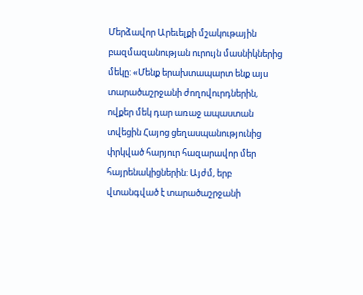Մերձավոր Արեւելքի մշակութային բազմազանության ուրույն մասնիկներից մեկը: «Մենք երախտապարտ ենք այս տարածաշրջանի ժողովուրդներին, ովքեր մեկ դար առաջ ապաստան տվեցին Հայոց ցեղասպանությունից փրկված հարյուր հազարավոր մեր հայրենակիցներին: Այժմ, երբ վտանգված է տարածաշրջանի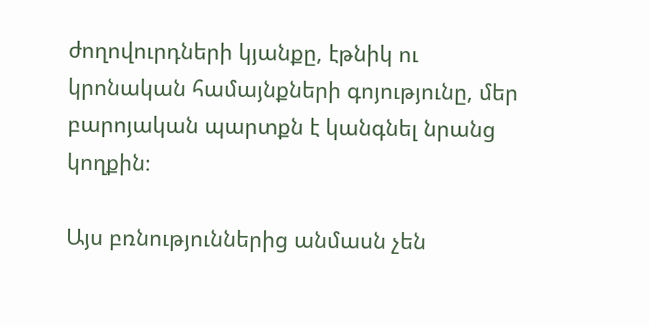ժողովուրդների կյանքը, էթնիկ ու կրոնական համայնքների գոյությունը, մեր բարոյական պարտքն է կանգնել նրանց կողքին։

Այս բռնություններից անմասն չեն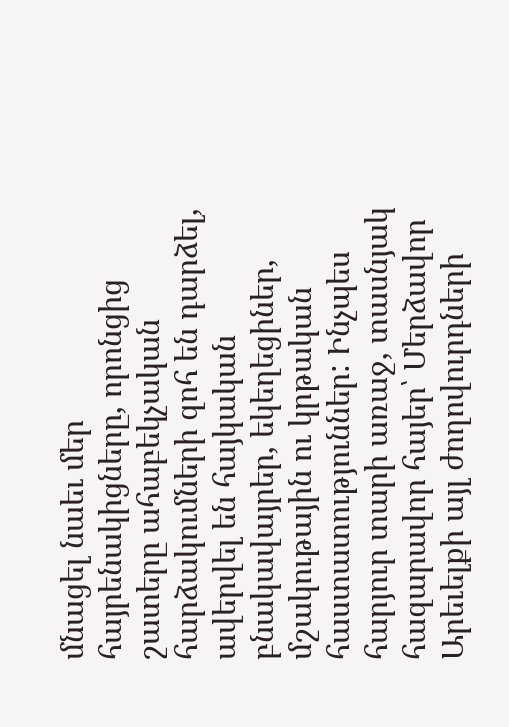մնացել նաեւ մեր հայրենակիցները, որոնցից շատերը ահաբեկչական հարձակումների զոհ են դարձել, ավերվել են հայկական բնակավայրեր, եկեղեցիներ, մշակութային ու կրթական հաստատություններ: Ինչպես հարյուր տարի առաջ, տասնյակ հազարավոր հայեր՝ Մերձավոր Արեւելքի այլ ժողովուրդների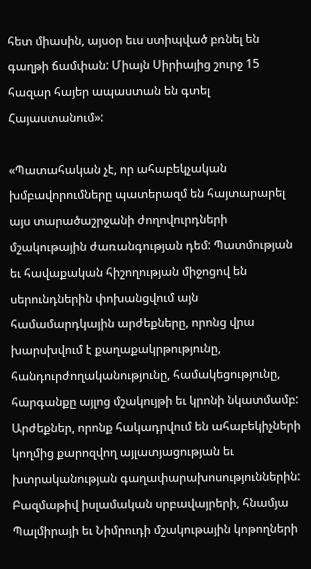հետ միասին, այսօր եւս ստիպված բռնել են գաղթի ճամփան: Միայն Սիրիայից շուրջ 15 հազար հայեր ապաստան են գտել Հայաստանում»:

«Պատահական չէ, որ ահաբեկչական խմբավորումները պատերազմ են հայտարարել այս տարածաշրջանի ժողովուրդների մշակութային ժառանգության դեմ: Պատմության եւ հավաքական հիշողության միջոցով են սերունդներին փոխանցվում այն համամարդկային արժեքները, որոնց վրա խարսխվում է քաղաքակրթությունը, հանդուրժողականությունը, համակեցությունը, հարգանքը այլոց մշակույթի եւ կրոնի նկատմամբ: Արժեքներ, որոնք հակադրվում են ահաբեկիչների կողմից քարոզվող այլատյացության եւ խտրականության գաղափարախոսություններին: Բազմաթիվ իսլամական սրբավայրերի, հնամյա Պալմիրայի եւ Նիմրուդի մշակութային կոթողների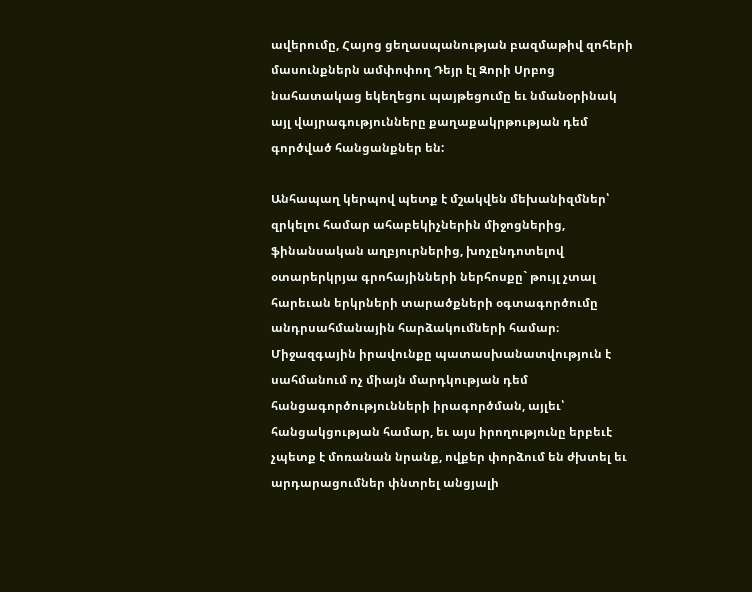ավերումը, Հայոց ցեղասպանության բազմաթիվ զոհերի մասունքներն ամփոփող Դեյր էլ Զորի Սրբոց նահատակաց եկեղեցու պայթեցումը եւ նմանօրինակ այլ վայրագությունները քաղաքակրթության դեմ գործված հանցանքներ են:

Անհապաղ կերպով պետք է մշակվեն մեխանիզմներ՝ զրկելու համար ահաբեկիչներին միջոցներից, ֆինանսական աղբյուրներից, խոչընդոտելով օտարերկրյա գրոհայինների ներհոսքը` թույլ չտալ հարեւան երկրների տարածքների օգտագործումը անդրսահմանային հարձակումների համար։ Միջազգային իրավունքը պատասխանատվություն է սահմանում ոչ միայն մարդկության դեմ հանցագործությունների իրագործման, այլեւ՝ հանցակցության համար, եւ այս իրողությունը երբեւէ չպետք է մոռանան նրանք, ովքեր փորձում են ժխտել եւ արդարացումներ փնտրել անցյալի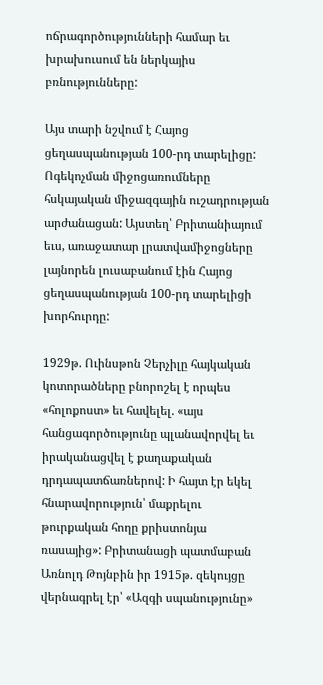ոճրագործությունների համար եւ խրախուսում են ներկայիս բռնությունները:

Այս տարի նշվում է Հայոց ցեղասպանության 100-րդ տարելիցը: Ոգեկոչման միջոցառումները հսկայական միջազգային ուշադրության արժանացան: Այստեղ՝ Բրիտանիայում եւս, առաջատար լրատվամիջոցները լայնորեն լուսաբանում էին Հայոց ցեղասպանության 100-րդ տարելիցի խորհուրդը:

1929թ. Ուինսթոն Չերչիլը հայկական կոտորածները բնորոշել է որպես «հոլոքոստ» եւ հավելել. «այս հանցագործությունը պլանավորվել եւ իրականացվել է քաղաքական դրդապատճառներով: Ի հայտ էր եկել հնարավորություն՝ մաքրելու թուրքական հողը քրիստոնյա ռասայից»: Բրիտանացի պատմաբան Առնոլդ Թոյնբին իր 1915թ. զեկույցը վերնագրել էր՝ «Ազգի սպանությունը»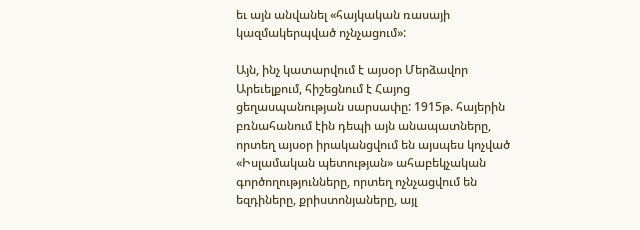եւ այն անվանել «հայկական ռասայի կազմակերպված ոչնչացում»:

Այն, ինչ կատարվում է այսօր Մերձավոր Արեւելքում, հիշեցնում է Հայոց ցեղասպանության սարսափը: 1915թ. հայերին բռնահանում էին դեպի այն անապատները, որտեղ այսօր իրականցվում են այսպես կոչված «Իսլամական պետության» ահաբեկչական գործողությունները, որտեղ ոչնչացվում են եզդիները, քրիստոնյաները, այլ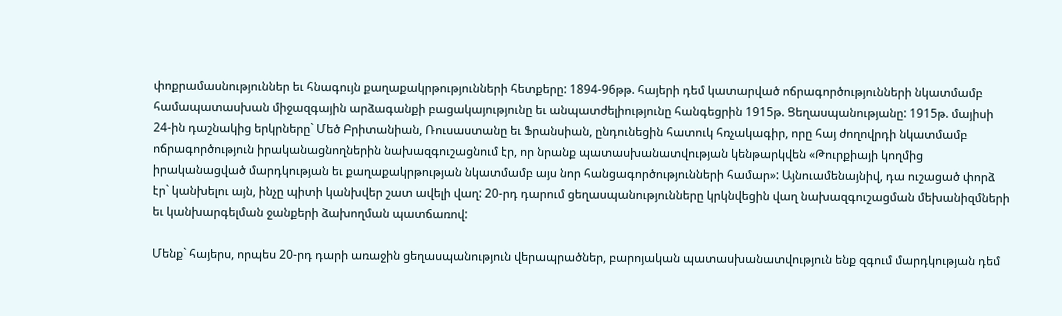փոքրամասնություններ եւ հնագույն քաղաքակրթությունների հետքերը: 1894-96թթ. հայերի դեմ կատարված ոճրագործությունների նկատմամբ համապատասխան միջազգային արձագանքի բացակայությունը եւ անպատժելիությունը հանգեցրին 1915թ. Ցեղասպանությանը: 1915թ. մայիսի 24-ին դաշնակից երկրները` Մեծ Բրիտանիան, Ռուսաստանը եւ Ֆրանսիան, ընդունեցին հատուկ հռչակագիր, որը հայ ժողովրդի նկատմամբ ոճրագործություն իրականացնողներին նախազգուշացնում էր, որ նրանք պատասխանատվության կենթարկվեն «Թուրքիայի կողմից իրականացված մարդկության եւ քաղաքակրթության նկատմամբ այս նոր հանցագործությունների համար»: Այնուամենայնիվ, դա ուշացած փորձ էր` կանխելու այն, ինչը պիտի կանխվեր շատ ավելի վաղ: 20-րդ դարում ցեղասպանությունները կրկնվեցին վաղ նախազգուշացման մեխանիզմների եւ կանխարգելման ջանքերի ձախողման պատճառով:

Մենք` հայերս, որպես 20-րդ դարի առաջին ցեղասպանություն վերապրածներ, բարոյական պատասխանատվություն ենք զգում մարդկության դեմ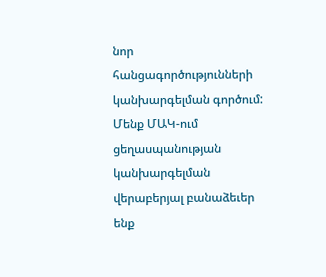նոր հանցագործությունների կանխարգելման գործում: Մենք ՄԱԿ-ում ցեղասպանության կանխարգելման վերաբերյալ բանաձեւեր ենք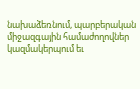նախաձեռնում, պարբերական միջազգային համաժողովներ կազմակերպում եւ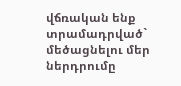վճռական ենք տրամադրված` մեծացնելու մեր ներդրումը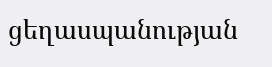ցեղասպանության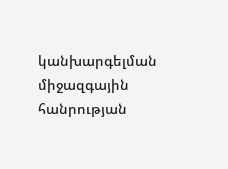կանխարգելման միջազգային հանրության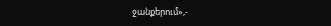ջանքերում»,-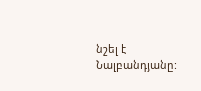նշել է Նալբանդյանը: